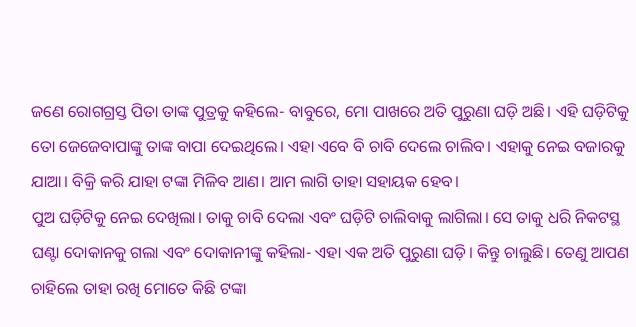ଜଣେ ରୋଗଗ୍ରସ୍ତ ପିତା ତାଙ୍କ ପୁତ୍ରକୁ କହିଲେ- ବାବୁରେ, ମୋ ପାଖରେ ଅତି ପୁରୁଣା ଘଡ଼ି ଅଛି। ଏହି ଘଡ଼ିଟିକୁ ତୋ ଜେଜେବାପାଙ୍କୁ ତାଙ୍କ ବାପା ଦେଇଥିଲେ। ଏହା ଏବେ ବି ଚାବି ଦେଲେ ଚାଲିବ। ଏହାକୁ ନେଇ ବଜାରକୁ ଯାଆ। ବିକ୍ରି କରି ଯାହା ଟଙ୍କା ମିଳିବ ଆଣ। ଆମ ଲାଗି ତାହା ସହାୟକ ହେବ।
ପୁଅ ଘଡ଼ିଟିକୁ ନେଇ ଦେଖିଲା। ତାକୁ ଚାବି ଦେଲା ଏବଂ ଘଡ଼ିଟି ଚାଲିବାକୁ ଲାଗିଲା। ସେ ତାକୁ ଧରି ନିକଟସ୍ଥ ଘଣ୍ଟା ଦୋକାନକୁ ଗଲା ଏବଂ ଦୋକାନୀଙ୍କୁ କହିଲା- ଏହା ଏକ ଅତି ପୁରୁଣା ଘଡ଼ି। କିନ୍ତୁ ଚାଲୁଛି। ତେଣୁ ଆପଣ ଚାହିଲେ ତାହା ରଖି ମୋତେ କିଛି ଟଙ୍କା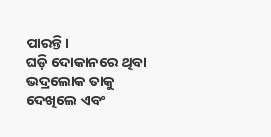ପାରନ୍ତି।
ଘଡ଼ି ଦୋକାନରେ ଥିବା ଭଦ୍ରଲୋକ ତାକୁ ଦେଖିଲେ ଏବଂ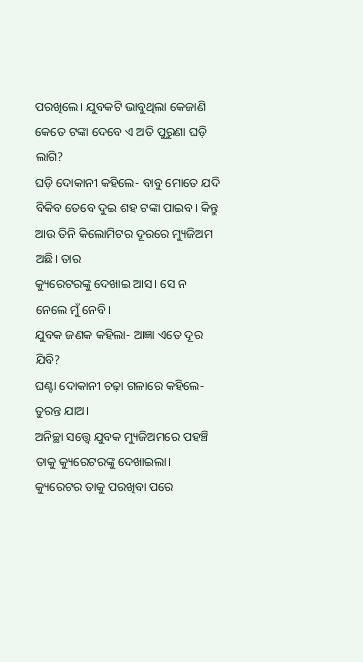ପରଖିଲେ। ଯୁବକଟି ଭାବୁଥିଲା କେଜାଣି କେତେ ଟଙ୍କା ଦେବେ ଏ ଅତି ପୁରୁଣା ଘଡ଼ି ଲାଗି?
ଘଡ଼ି ଦୋକାନୀ କହିଲେ- ବାବୁ ମୋତେ ଯଦି ବିକିବ ତେବେ ଦୁଇ ଶହ ଟଙ୍କା ପାଇବ। କିନ୍ତୁ ଆଉ ତିନି କିଲୋମିଟର ଦୂରରେ ମ୍ୟୁଜିଅମ ଅଛି। ତାର
କ୍ୟୁରେଟରଙ୍କୁ ଦେଖାଇ ଆସ। ସେ ନ ନେଲେ ମୁଁ ନେବି।
ଯୁବକ ଜଣକ କହିଲା- ଆଜ୍ଞା ଏତେ ଦୂର ଯିବି?
ଘଣ୍ଟା ଦୋକାନୀ ଚଢ଼ା ଗଳାରେ କହିଲେ- ତୁରନ୍ତ ଯାଅ।
ଅନିଚ୍ଛା ସତ୍ତ୍ବେ ଯୁବକ ମ୍ୟୁଜିଅମରେ ପହଞ୍ଚି ତାକୁ କ୍ୟୁରେଟରଙ୍କୁ ଦେଖାଇଲା। କ୍ୟୁରେଟର ତାକୁ ପରଖିବା ପରେ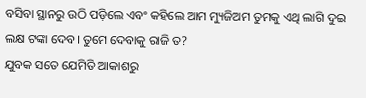ବସିବା ସ୍ଥାନରୁ ଉଠି ପଡ଼ିଲେ ଏବଂ କହିଲେ ଆମ ମ୍ୟୁଜିଅମ ତୁମକୁ ଏଥି ଲାଗି ଦୁଇ ଲକ୍ଷ ଟଙ୍କା ଦେବ। ତୁମେ ଦେବାକୁ ରାଜି ତ?
ଯୁବକ ସତେ ଯେମିତି ଆକାଶରୁ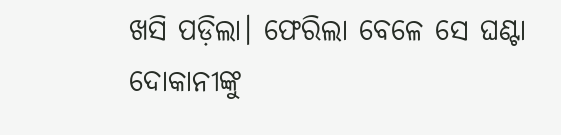ଖସି ପଡ଼ିଲା। ଫେରିଲା ବେଳେ ସେ ଘଣ୍ଟା ଦୋକାନୀଙ୍କୁ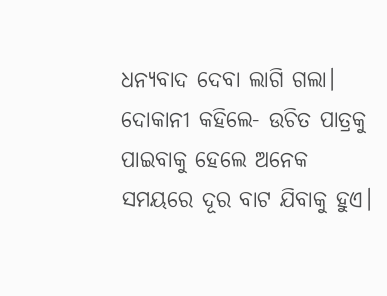ଧନ୍ୟବାଦ ଦେବା ଲାଗି ଗଲା। ଦୋକାନୀ କହିଲେ- ଉଚିତ ପାତ୍ରକୁ ପାଇବାକୁ ହେଲେ ଅନେକ ସମୟରେ ଦୂର ବାଟ ଯିବାକୁ ହୁଏ।